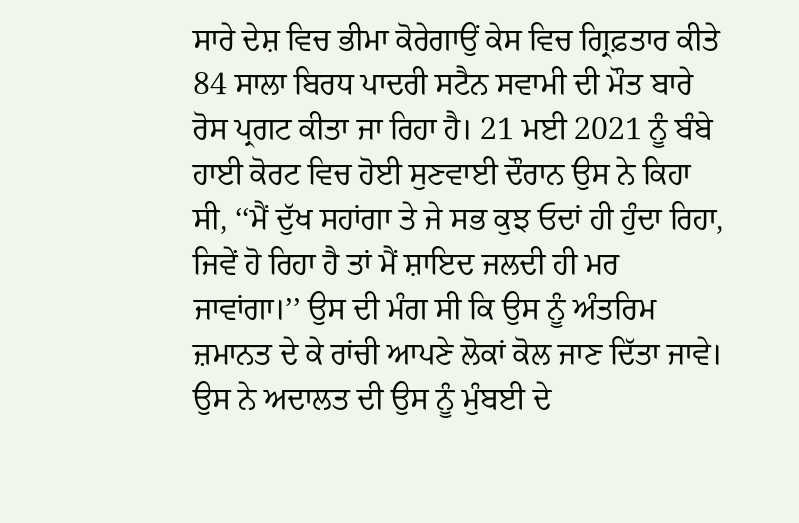ਸਾਰੇ ਦੇਸ਼ ਵਿਚ ਭੀਮਾ ਕੋਰੇਗਾਉਂ ਕੇਸ ਵਿਚ ਗ੍ਰਿਫ਼ਤਾਰ ਕੀਤੇ 84 ਸਾਲਾ ਬਿਰਧ ਪਾਦਰੀ ਸਟੈਨ ਸਵਾਮੀ ਦੀ ਮੌਤ ਬਾਰੇ ਰੋਸ ਪ੍ਰਗਟ ਕੀਤਾ ਜਾ ਰਿਹਾ ਹੈ। 21 ਮਈ 2021 ਨੂੰ ਬੰਬੇ ਹਾਈ ਕੋਰਟ ਵਿਚ ਹੋਈ ਸੁਣਵਾਈ ਦੌਰਾਨ ਉਸ ਨੇ ਕਿਹਾ ਸੀ, ‘‘ਮੈਂ ਦੁੱਖ ਸਹਾਂਗਾ ਤੇ ਜੇ ਸਭ ਕੁਝ ਓਦਾਂ ਹੀ ਹੁੰਦਾ ਰਿਹਾ, ਜਿਵੇਂ ਹੋ ਰਿਹਾ ਹੈ ਤਾਂ ਮੈਂ ਸ਼ਾਇਦ ਜਲਦੀ ਹੀ ਮਰ ਜਾਵਾਂਗਾ।’’ ਉਸ ਦੀ ਮੰਗ ਸੀ ਕਿ ਉਸ ਨੂੰ ਅੰਤਰਿਮ ਜ਼ਮਾਨਤ ਦੇ ਕੇ ਰਾਂਚੀ ਆਪਣੇ ਲੋਕਾਂ ਕੋਲ ਜਾਣ ਦਿੱਤਾ ਜਾਵੇ। ਉਸ ਨੇ ਅਦਾਲਤ ਦੀ ਉਸ ਨੂੰ ਮੁੰਬਈ ਦੇ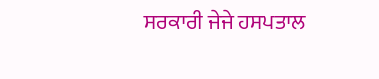ਸਰਕਾਰੀ ਜੇਜੇ ਹਸਪਤਾਲ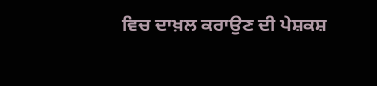ਵਿਚ ਦਾਖ਼ਲ ਕਰਾਉਣ ਦੀ ਪੇਸ਼ਕਸ਼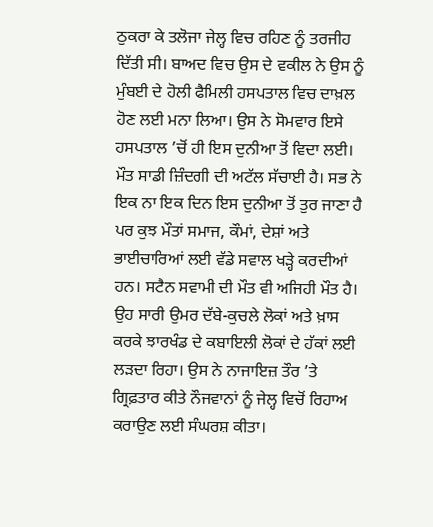ਠੁਕਰਾ ਕੇ ਤਲੋਜਾ ਜੇਲ੍ਹ ਵਿਚ ਰਹਿਣ ਨੂੰ ਤਰਜੀਹ ਦਿੱਤੀ ਸੀ। ਬਾਅਦ ਵਿਚ ਉਸ ਦੇ ਵਕੀਲ ਨੇ ਉਸ ਨੂੰ ਮੁੰਬਈ ਦੇ ਹੋਲੀ ਫੈਮਿਲੀ ਹਸਪਤਾਲ ਵਿਚ ਦਾਖ਼ਲ ਹੋਣ ਲਈ ਮਨਾ ਲਿਆ। ਉਸ ਨੇ ਸੋਮਵਾਰ ਇਸੇ ਹਸਪਤਾਲ ’ਚੋਂ ਹੀ ਇਸ ਦੁਨੀਆ ਤੋਂ ਵਿਦਾ ਲਈ।
ਮੌਤ ਸਾਡੀ ਜ਼ਿੰਦਗੀ ਦੀ ਅਟੱਲ ਸੱਚਾਈ ਹੈ। ਸਭ ਨੇ ਇਕ ਨਾ ਇਕ ਦਿਨ ਇਸ ਦੁਨੀਆ ਤੋਂ ਤੁਰ ਜਾਣਾ ਹੈ ਪਰ ਕੁਝ ਮੌਤਾਂ ਸਮਾਜ, ਕੌਮਾਂ, ਦੇਸ਼ਾਂ ਅਤੇ ਭਾਈਚਾਰਿਆਂ ਲਈ ਵੱਡੇ ਸਵਾਲ ਖੜ੍ਹੇ ਕਰਦੀਆਂ ਹਨ। ਸਟੈਨ ਸਵਾਮੀ ਦੀ ਮੌਤ ਵੀ ਅਜਿਹੀ ਮੌਤ ਹੈ। ਉਹ ਸਾਰੀ ਉਮਰ ਦੱਬੇ-ਕੁਚਲੇ ਲੋਕਾਂ ਅਤੇ ਖ਼ਾਸ ਕਰਕੇ ਝਾਰਖੰਡ ਦੇ ਕਬਾਇਲੀ ਲੋਕਾਂ ਦੇ ਹੱਕਾਂ ਲਈ ਲੜਦਾ ਰਿਹਾ। ਉਸ ਨੇ ਨਾਜਾਇਜ਼ ਤੌਰ ’ਤੇ ਗ੍ਰਿਫ਼ਤਾਰ ਕੀਤੇ ਨੌਜਵਾਨਾਂ ਨੂੰ ਜੇਲ੍ਹ ਵਿਚੋਂ ਰਿਹਾਅ ਕਰਾਉਣ ਲਈ ਸੰਘਰਸ਼ ਕੀਤਾ।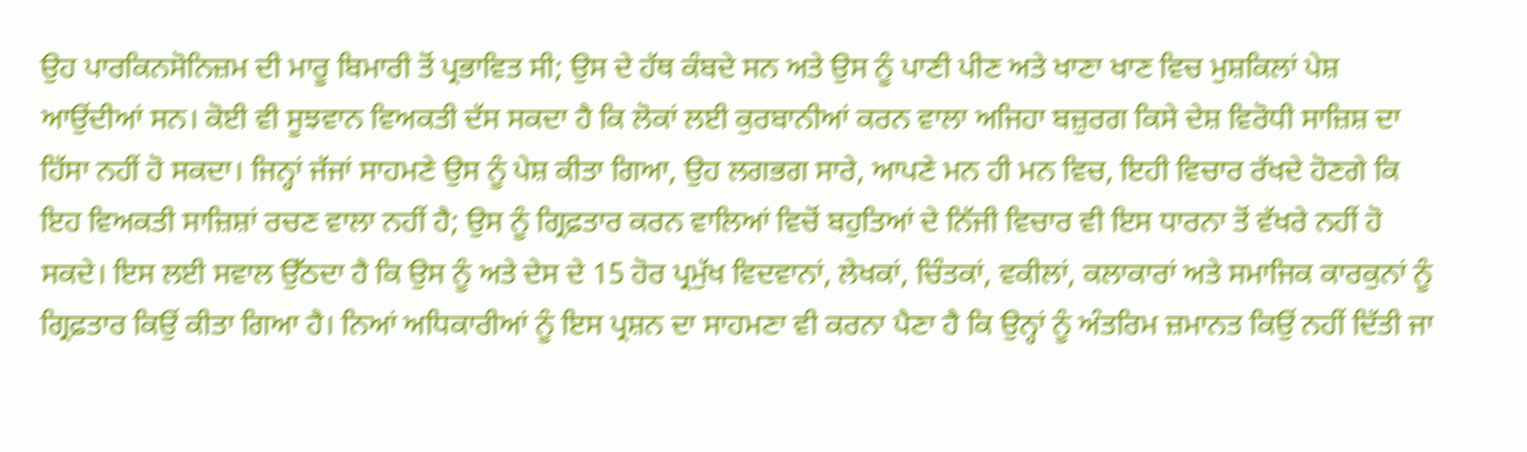ਉਹ ਪਾਰਕਿਨਸੋਨਿਜ਼ਮ ਦੀ ਮਾਰੂ ਬਿਮਾਰੀ ਤੋਂ ਪ੍ਰਭਾਵਿਤ ਸੀ; ਉਸ ਦੇ ਹੱਥ ਕੰਬਦੇ ਸਨ ਅਤੇ ਉਸ ਨੂੰ ਪਾਣੀ ਪੀਣ ਅਤੇ ਖਾਣਾ ਖਾਣ ਵਿਚ ਮੁਸ਼ਕਿਲਾਂ ਪੇਸ਼ ਆਉਂਦੀਆਂ ਸਨ। ਕੋਈ ਵੀ ਸੂਝਵਾਨ ਵਿਅਕਤੀ ਦੱਸ ਸਕਦਾ ਹੈ ਕਿ ਲੋਕਾਂ ਲਈ ਕੁਰਬਾਨੀਆਂ ਕਰਨ ਵਾਲਾ ਅਜਿਹਾ ਬਜ਼ੁਰਗ ਕਿਸੇ ਦੇਸ਼ ਵਿਰੋਧੀ ਸਾਜ਼ਿਸ਼ ਦਾ ਹਿੱਸਾ ਨਹੀਂ ਹੋ ਸਕਦਾ। ਜਿਨ੍ਹਾਂ ਜੱਜਾਂ ਸਾਹਮਣੇ ਉਸ ਨੂੰ ਪੇਸ਼ ਕੀਤਾ ਗਿਆ, ਉਹ ਲਗਭਗ ਸਾਰੇ, ਆਪਣੇ ਮਨ ਹੀ ਮਨ ਵਿਚ, ਇਹੀ ਵਿਚਾਰ ਰੱਖਦੇ ਹੋਣਗੇ ਕਿ ਇਹ ਵਿਅਕਤੀ ਸਾਜ਼ਿਸ਼ਾਂ ਰਚਣ ਵਾਲਾ ਨਹੀਂ ਹੈ; ਉਸ ਨੂੰ ਗ੍ਰਿਫ਼ਤਾਰ ਕਰਨ ਵਾਲਿਆਂ ਵਿਚੋਂ ਬਹੁਤਿਆਂ ਦੇ ਨਿੱਜੀ ਵਿਚਾਰ ਵੀ ਇਸ ਧਾਰਨਾ ਤੋਂ ਵੱਖਰੇ ਨਹੀਂ ਹੋ ਸਕਦੇ। ਇਸ ਲਈ ਸਵਾਲ ਉੱਠਦਾ ਹੈ ਕਿ ਉਸ ਨੂੰ ਅਤੇ ਦੇਸ ਦੇ 15 ਹੋਰ ਪ੍ਰਮੁੱਖ ਵਿਦਵਾਨਾਂ, ਲੇਖਕਾਂ, ਚਿੰਤਕਾਂ, ਵਕੀਲਾਂ, ਕਲਾਕਾਰਾਂ ਅਤੇ ਸਮਾਜਿਕ ਕਾਰਕੁਨਾਂ ਨੂੰ ਗ੍ਰਿਫ਼ਤਾਰ ਕਿਉਂ ਕੀਤਾ ਗਿਆ ਹੈ। ਨਿਆਂ ਅਧਿਕਾਰੀਆਂ ਨੂੰ ਇਸ ਪ੍ਰਸ਼ਨ ਦਾ ਸਾਹਮਣਾ ਵੀ ਕਰਨਾ ਪੈਣਾ ਹੈ ਕਿ ਉਨ੍ਹਾਂ ਨੂੰ ਅੰਤਰਿਮ ਜ਼ਮਾਨਤ ਕਿਉਂ ਨਹੀਂ ਦਿੱਤੀ ਜਾ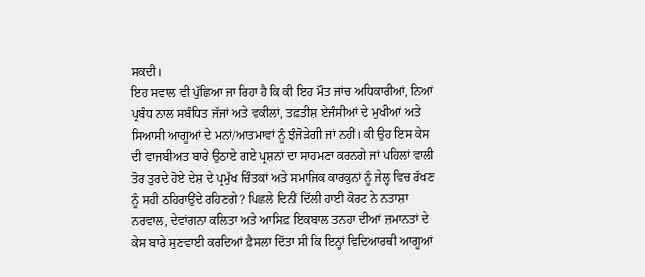ਸਕਦੀ।
ਇਹ ਸਵਾਲ ਵੀ ਪੁੱਛਿਆ ਜਾ ਰਿਹਾ ਹੈ ਕਿ ਕੀ ਇਹ ਮੌਤ ਜਾਂਚ ਅਧਿਕਾਰੀਆਂ, ਨਿਆਂ ਪ੍ਰਬੰਧ ਨਾਲ ਸਬੰਧਿਤ ਜੱਜਾਂ ਅਤੇ ਵਕੀਲਾਂ, ਤਫ਼ਤੀਸ਼ ਏਜੰਸੀਆਂ ਦੇ ਮੁਖੀਆਂ ਅਤੇ ਸਿਆਸੀ ਆਗੂਆਂ ਦੇ ਮਨਾਂ/ਆਤਮਾਵਾਂ ਨੂੰ ਝੰਜੋੜੇਗੀ ਜਾਂ ਨਹੀਂ। ਕੀ ਉਹ ਇਸ ਕੇਸ ਦੀ ਵਾਜਬੀਅਤ ਬਾਰੇ ਉਠਾਏ ਗਏ ਪ੍ਰਸ਼ਨਾਂ ਦਾ ਸਾਹਮਣਾ ਕਰਨਗੇ ਜਾਂ ਪਹਿਲਾਂ ਵਾਲੀ ਤੋਰ ਤੁਰਦੇ ਹੋਏ ਦੇਸ਼ ਦੇ ਪ੍ਰਮੁੱਖ ਚਿੰਤਕਾਂ ਅਤੇ ਸਮਾਜਿਕ ਕਾਰਕੁਨਾਂ ਨੂੰ ਜੇਲ੍ਹ ਵਿਚ ਰੱਖਣ ਨੂੰ ਸਹੀ ਠਹਿਰਾਉਂਦੇ ਰਹਿਣਗੇ? ਪਿਛਲੇ ਦਿਨੀਂ ਦਿੱਲੀ ਹਾਈ ਕੋਰਟ ਨੇ ਨਤਾਸ਼ਾ ਨਰਵਾਲ, ਦੇਵਾਂਗਨਾ ਕਲਿਤਾ ਅਤੇ ਆਸਿਫ਼ ਇਕਬਾਲ ਤਨਹਾ ਦੀਆਂ ਜ਼ਮਾਨਤਾਂ ਦੇ ਕੇਸ ਬਾਰੇ ਸੁਣਵਾਈ ਕਰਦਿਆਂ ਫ਼ੈਸਲਾ ਦਿੱਤਾ ਸੀ ਕਿ ਇਨ੍ਹਾਂ ਵਿਦਿਆਰਥੀ ਆਗੂਆਂ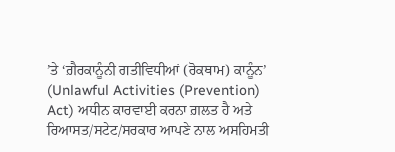’ਤੇ ‘ਗ਼ੈਰਕਾਨੂੰਨੀ ਗਤੀਵਿਧੀਆਂ (ਰੋਕਥਾਮ) ਕਾਨੂੰਨ’ (Unlawful Activities (Prevention) Act) ਅਧੀਨ ਕਾਰਵਾਈ ਕਰਨਾ ਗ਼ਲਤ ਹੈ ਅਤੇ ਰਿਆਸਤ/ਸਟੇਟ/ਸਰਕਾਰ ਆਪਣੇ ਨਾਲ ਅਸਹਿਮਤੀ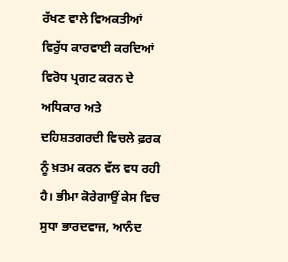ਰੱਖਣ ਵਾਲੇ ਵਿਅਕਤੀਆਂ ਵਿਰੁੱਧ ਕਾਰਵਾਈ ਕਰਦਿਆਂ ਵਿਰੋਧ ਪ੍ਰਗਟ ਕਰਨ ਦੇ ਅਧਿਕਾਰ ਅਤੇ ਦਹਿਸ਼ਤਗਰਦੀ ਵਿਚਲੇ ਫ਼ਰਕ ਨੂੰ ਖ਼ਤਮ ਕਰਨ ਵੱਲ ਵਧ ਰਹੀ ਹੈ। ਭੀਮਾ ਕੋਰੇਗਾਉਂ ਕੇਸ ਵਿਚ ਸੁਧਾ ਭਾਰਦਵਾਜ, ਆਨੰਦ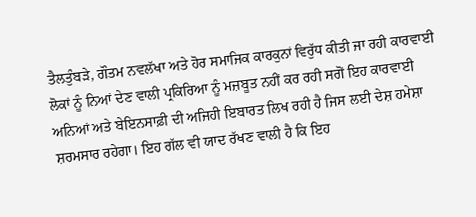ਤੈਲਤੁੰਬੜੇ, ਗੌਤਮ ਨਵਲੱਖਾ ਅਤੇ ਹੋਰ ਸਮਾਜਿਕ ਕਾਰਕੁਨਾਂ ਵਿਰੁੱਧ ਕੀਤੀ ਜਾ ਰਹੀ ਕਾਰਵਾਈ ਲੋਕਾਂ ਨੂੰ ਨਿਆਂ ਦੇਣ ਵਾਲੀ ਪ੍ਰਕਿਰਿਆ ਨੂੰ ਮਜ਼ਬੂਤ ਨਹੀਂ ਕਰ ਰਹੀ ਸਗੋਂ ਇਹ ਕਾਰਵਾਈ ਅਨਿਆਂ ਅਤੇ ਬੇਇਨਸਾਫ਼ੀ ਦੀ ਅਜਿਹੀ ਇਬਾਰਤ ਲਿਖ ਰਹੀ ਹੈ ਜਿਸ ਲਈ ਦੇਸ਼ ਹਮੇਸ਼ਾ ਸ਼ਰਮਸਾਰ ਰਹੇਗਾ। ਇਹ ਗੱਲ ਵੀ ਯਾਦ ਰੱਖਣ ਵਾਲੀ ਹੈ ਕਿ ਇਹ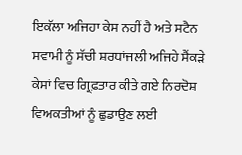ਇਕੱਲਾ ਅਜਿਹਾ ਕੇਸ ਨਹੀਂ ਹੈ ਅਤੇ ਸਟੈਨ ਸਵਾਮੀ ਨੂੰ ਸੱਚੀ ਸ਼ਰਧਾਂਜਲੀ ਅਜਿਹੇ ਸੈਂਕੜੇ ਕੇਸਾਂ ਵਿਚ ਗ੍ਰਿਫ਼ਤਾਰ ਕੀਤੇ ਗਏ ਨਿਰਦੋਸ਼ ਵਿਅਕਤੀਆਂ ਨੂੰ ਛੁਡਾਉਣ ਲਈ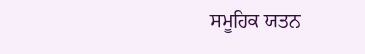ਸਮੂਹਿਕ ਯਤਨ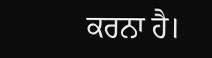ਕਰਨਾ ਹੈ।